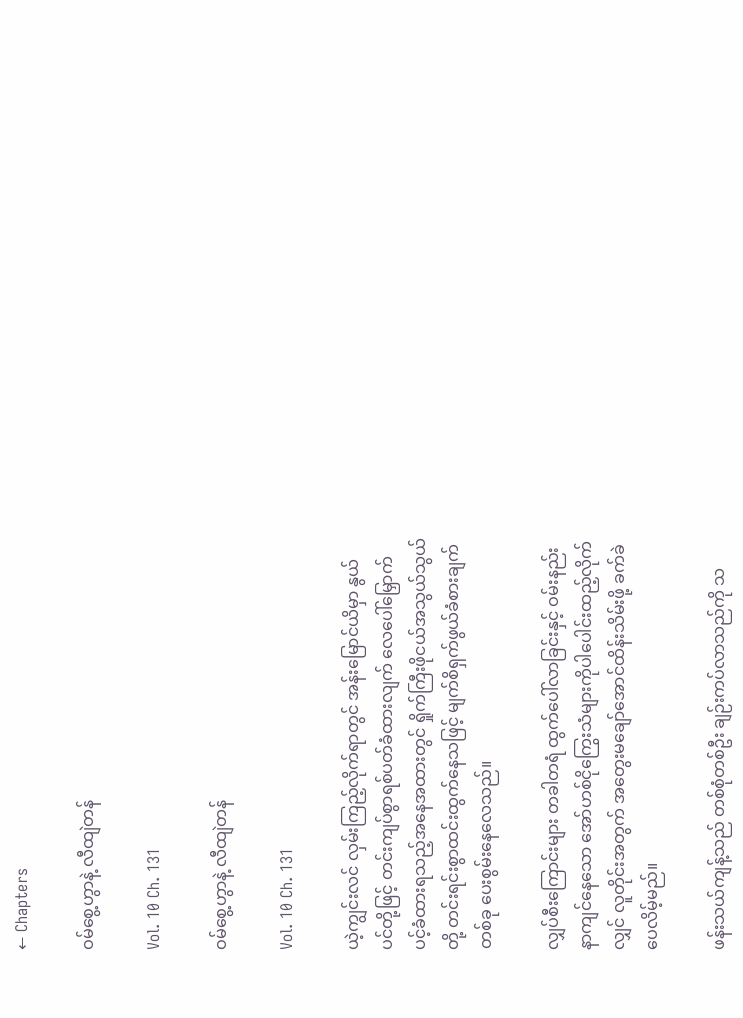← Chapters

ဝမ်စွေ့ဟွာနဲ့ လီထျဲတန်

Vol. 10 Ch. 131

ဝမ်စွေ့ဟွာနဲ့ လီထျဲတန်

Vol. 10 Ch. 131

ယဲ့ကျွင်းလင် လှမ်းကြည့်လိုက်ရာတွင် အန်းမြောင်ယိမှာ နွယ်ပင်တို့ဖြင့် တင်းကျပ်စွာရစ်ပတ်ခံထားလျက် လေပေါ်မြှောက်ပင့်ခံထားရသည့်အနေအထားတွင် ရှိုက်ကြီးဖိုငယ်အသွယ်သွယ်တို့ တင်းရင်းစွာထင်းထွက်နေသဖြင့် မျက်စိရှက်ဖွယ်ခံစားချက်တစ်ခု ‌ပေးစွမ်းနေလေသည်။

လျှပ်စီးကြောင်းများ တခါတရံ ထွက်ပေါ်လာခြင်းနှင့် ဝမ်းနည်းနာကျင်နေသော အော်ဟစ်ငိုကြွေးသံများကိုပါပေါင်းထည့်လိုက်လျှင် လူတိုင်းအတွက် အတွေးမချော်အောင်ထိန်းသိမ်းဖို့ ခက်ခဲပေလိမ့်မည်။

ဖန်းသယ်ကျန့်သည် တစ်စုံတစ်ဦး ချဉ်းကပ်လာသည်ကို သ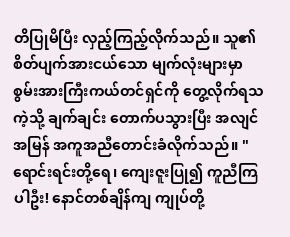တိပြုမိပြီး လှည့်ကြည့်လိုက်သည်။ သူ၏ စိတ်ပျက်အားငယ်သော မျက်လုံးများမှာ စွမ်းအားကြီးကယ်တင်ရှင်ကို တွေ့လိုက်ရသကဲ့သို့ ချက်ချင်း တောက်ပသွားပြီး အလျင်အမြန် အကူအညီတောင်းခံလိုက်သည်။ "ရောင်းရင်းတို့ရေ၊ ကျေးဇူးပြု၍ ကူညီကြပါဦး! နောင်တစ်ချိန်ကျ ကျုပ်တို့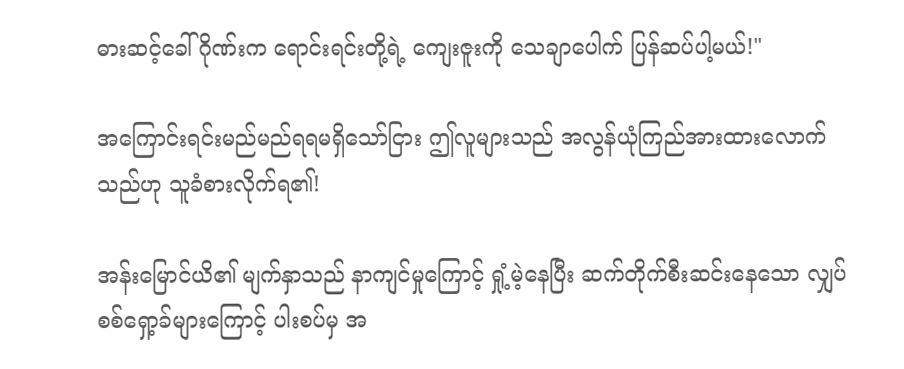ဓားဆင့်ခေါ်ဂိုဏ်းက ရောင်းရင်းတို့ရဲ့ ကျေးဇူးကို သေချာပေါက် ပြန်ဆပ်ပါ့မယ်!"

အကြောင်းရင်းမည်မည်ရရမရှိသော်ငြား ဤလူများသည် အလွန်ယုံကြည်အားထားလောက်သည်ဟု သူခံစားလိုက်ရ၏!

အန်းမြောင်ယိ၏ မျက်နှာသည် နာကျင်မှုကြောင့် ရှုံ့မဲ့နေပြီး ဆက်တိုက်စီးဆင်းနေသော လျှပ်စစ်ရှော့ခ်များကြောင့် ပါးစပ်မှ အ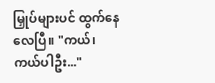မြှုပ်များပင် ထွက်နေလေပြီ။ "ကယ်၊ ကယ်ပါဦး..."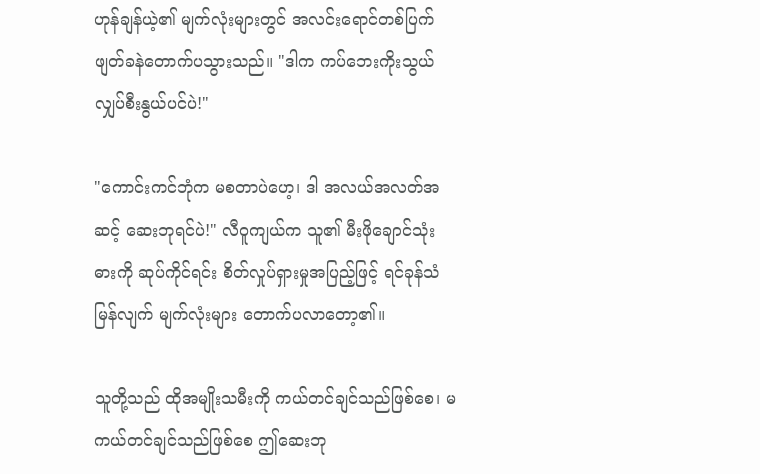ဟုန်ချန်ယဲ့၏ မျက်လုံးများတွင် အလင်းရောင်တစ်ပြက် ဖျတ်ခနဲတောက်ပသွားသည်။ "ဒါက ကပ်ဘေးကိုးသွယ် လျှပ်စီးနွယ်ပင်ပဲ!"

"ကောင်းကင်ဘုံက မစတာပဲဟေ့၊ ဒါ အလယ်အလတ်အဆင့် ဆေးဘုရင်ပဲ!" လီဝူကျယ်က သူ၏ မီးဖိုချောင်သုံးဓားကို ဆုပ်ကိုင်ရင်း စိတ်လှုပ်ရှားမှုအပြည့်ဖြင့် ရင်ခုန်သံမြန်လျက် မျက်လုံးများ တောက်ပလာတော့၏။

သူတို့သည် ထိုအမျိုးသမီးကို ကယ်တင်ချင်သည်ဖြစ်စေ၊ မကယ်တင်ချင်သည်ဖြစ်စေ ဤဆေးဘု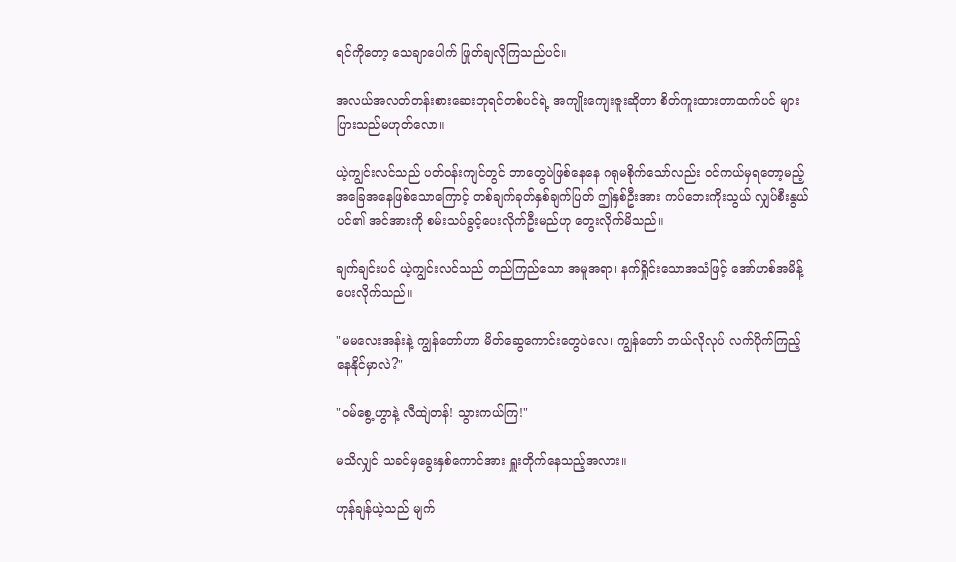ရင်ကိုတော့ သေချာပေါက် ဖြုတ်ချလိုကြသည်ပင်။

အလယ်အလတ်တန်းစားဆေးဘုရင်တစ်ပင်ရဲ့ အကျိုးကျေးဇူးဆိုတာ စိတ်ကူးထားတာထက်ပင် များပြားသည်မဟုတ်လော။

ယဲ့ကျွင်းလင်သည် ပတ်ဝန်းကျင်တွင် ဘာတွေပဲဖြစ်နေနေ ဂရုမစိုက်သော်လည်း ဝင်ကယ်မှရတော့မည့်အခြေအနေဖြစ်သောကြောင့် တစ်ချက်ခုတ်နှစ်ချက်ပြတ် ဤနှစ်ဦးအား ကပ်ဘေးကိုးသွယ် လျှပ်စီးနွယ်ပင်၏ အင်အားကို စမ်းသပ်ခွင့်ပေးလိုက်ဦးမည်ဟု တွေးလိုက်မိသည်။

ချက်ချင်းပင် ယဲ့ကျွင်းလင်သည် တည်ကြည်သော အမူအရာ၊ နက်ရှိုင်းသောအသံဖြင့် အော်ဟစ်အမိန့်ပေးလိုက်သည်။

"မမလေးအန်းနဲ့ ကျွန်တော်ဟာ မိတ်ဆွေကောင်းတွေပဲလေ၊ ကျွန်တော် ဘယ်လိုလုပ် လက်ပိုက်ကြည့်နေနိုင်မှာလဲ?"

"ဝမ်စွေ့ဟွာနဲ့ လီထျဲတန်! သွားကယ်ကြ!"

မသိလျှင် သခင်မှခွေးနှစ်ကောင်အား ရှူးတိုက်နေသည့်အလား။

ဟုန်ချန်ယဲ့သည် မျက်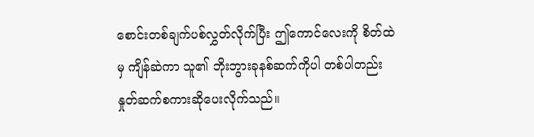စောင်းတစ်ချက်ပစ်လွှတ်လိုက်ပြီး ဤကောင်လေးကို စိတ်ထဲမှ ကျိန်ဆဲကာ သူ၏ ဘိုးဘွားခုနစ်ဆက်ကိုပါ တစ်ပါတည်း နှုတ်ဆက်စကားဆိုပေးလိုက်သည်။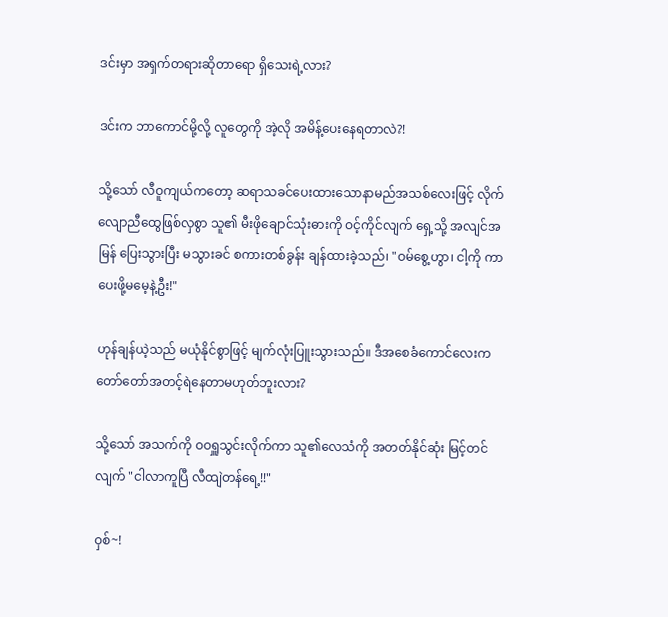ဒင်းမှာ အရှက်တရားဆိုတာရော ရှိသေးရဲ့လား?

ဒင်းက ဘာကောင်မို့လို့ လူတွေကို အဲ့လို အမိန့်ပေးနေရတာလဲ?!

သို့သော် လီဝူကျယ်ကတော့ ဆရာသခင်ပေးထားသောနာမည်အသစ်လေးဖြင့် လိုက်လျောညီထွေဖြစ်လှစွာ သူ၏ မီးဖိုချောင်သုံးဓားကို ဝင့်ကိုင်လျက် ရှေ့သို့ အလျင်အမြန် ပြေးသွားပြီး မသွားခင် စကားတစ်ခွန်း ချန်ထားခဲ့သည်၊ "ဝမ်စွေ့ဟွာ၊ ငါ့ကို ကာပေးဖို့မမေ့နဲ့ဦး!"

ဟုန်ချန်ယဲ့သည် မယုံနိုင်စွာဖြင့် မျက်လုံးပြူးသွားသည်။ ဒီအစေခံကောင်လေးက တော်တော်အတင့်ရဲနေတာမဟုတ်ဘူးလား?

သို့သော် အသက်ကို ဝဝရှူသွင်းလိုက်ကာ သူ၏လေသံကို အတတ်နိုင်ဆုံး မြင့်တင်လျက် "ငါလာကူပြီ လီထျဲတန်ရေ့!!"

ဝှစ်~!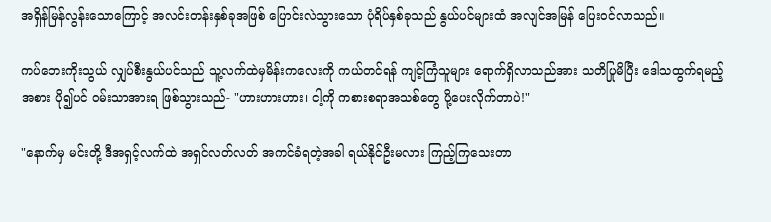အရှိန်မြန်လွန်းသောကြောင့် အလင်းတန်းနှစ်ခုအဖြစ် ပြောင်းလဲသွားသော ပုံရိပ်နှစ်ခုသည် နွယ်ပင်များထံ အလျင်အမြန် ပြေးဝင်လာသည်။

ကပ်ဘေးကိုးသွယ် လျှပ်စီးနွယ်ပင်သည် သူ့လက်ထဲမှမိန်းကလေးကို ကယ်တင်ရန် ကျင့်ကြံသူများ ရောက်ရှိလာသည်အား သတိပြုမိပြီး ဒေါသထွက်ရမည့်အစား ပို၍ပင် ဝမ်းသာအားရ ဖြစ်သွားသည်- "ဟားဟားဟား၊ ငါ့ကို ကစားစရာအသစ်တွေ ပို့ပေးလိုက်တာပဲ!"

"နောက်မှ မင်းတို့ ဒီအရှင့်လက်ထဲ အရှင်လတ်လတ် အကင်ခံရတဲ့အခါ ရယ်နိုင်ဦးမလား ကြည့်ကြသေးတာ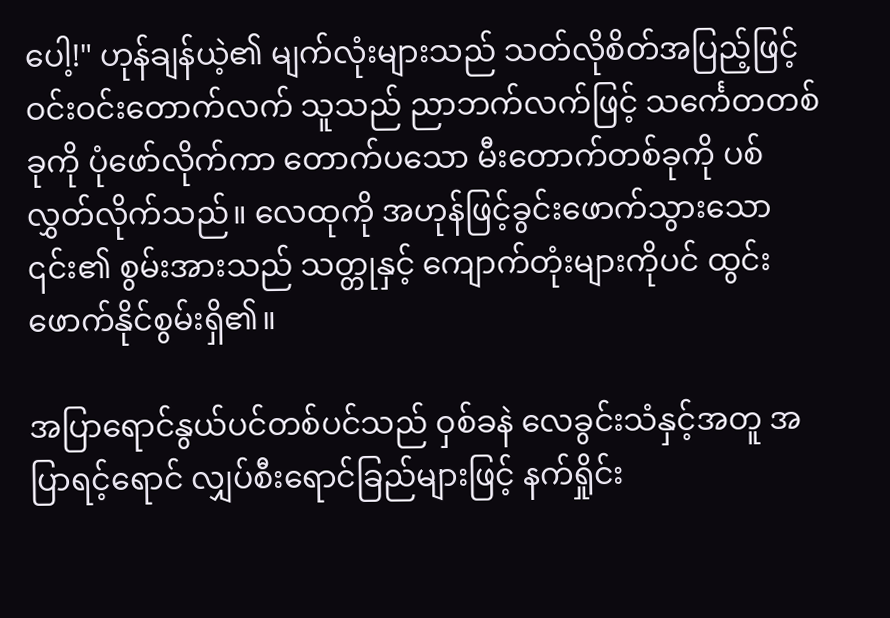ပေါ့!" ဟုန်ချန်ယဲ့၏ မျက်လုံးများသည် သတ်လိုစိတ်အပြည့်ဖြင့် ဝင်းဝင်းတောက်လက် သူသည် ညာဘက်လက်ဖြင့် သင်္ကေတတစ်ခုကို ပုံဖော်လိုက်ကာ တောက်ပသော မီးတောက်တစ်ခုကို ပစ်လွှတ်လိုက်သည်။ လေထုကို အဟုန်ဖြင့်ခွင်းဖောက်သွားသော ၎င်း၏ စွမ်းအားသည် သတ္တုနှင့် ကျောက်တုံးများကိုပင် ထွင်းဖောက်နိုင်စွမ်းရှိ၏။

အပြာရောင်နွယ်ပင်တစ်ပင်သည် ဝှစ်ခနဲ လေခွင်းသံနှင့်အတူ အပြာရင့်ရောင် လျှပ်စီးရောင်ခြည်များဖြင့် နက်ရှိုင်း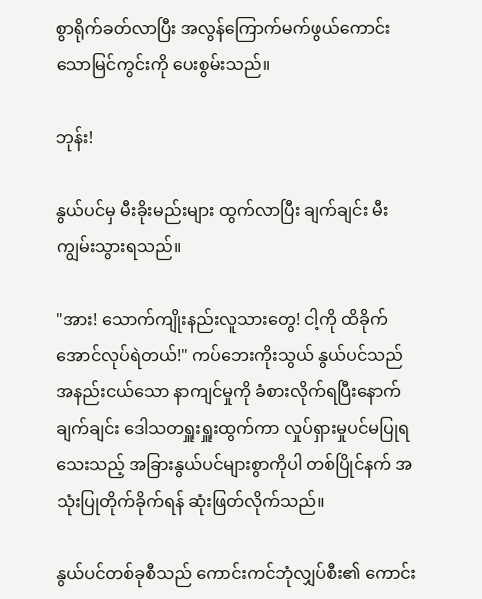စွာရိုက်ခတ်လာပြီး အလွန်ကြောက်မက်ဖွယ်ကောင်းသောမြင်ကွင်းကို ပေးစွမ်းသည်။

ဘုန်း!

နွယ်ပင်မှ မီးခိုးမည်းများ ထွက်လာပြီး ချက်ချင်း မီးကျွမ်းသွားရသည်။

"အား! သောက်ကျိုးနည်းလူသားတွေ! ငါ့ကို ထိခိုက်အောင်လုပ်ရဲတယ်!" ကပ်ဘေးကိုးသွယ် နွယ်ပင်သည် အနည်းငယ်သော နာကျင်မှုကို ခံစားလိုက်ရပြီးနောက် ချက်ချင်း ဒေါသတရှူးရှူးထွက်ကာ လှုပ်ရှားမှုပင်မပြုရသေးသည့် အခြားနွယ်ပင်များစွာကိုပါ တစ်ပြိုင်နက် အသုံးပြုတိုက်ခိုက်ရန် ဆုံးဖြတ်လိုက်သည်။

နွယ်ပင်တစ်ခုစီသည် ကောင်းကင်ဘုံလျှပ်စီး၏ ကောင်း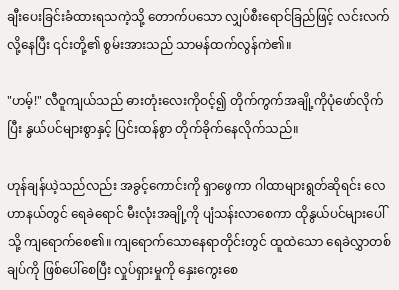ချီးပေးခြင်းခံထားရသကဲ့သို့ တောက်ပသော လျှပ်စီးရောင်ခြည်ဖြင့် လင်းလက်လို့နေပြီး ၎င်းတို့၏ စွမ်းအားသည် သာမန်ထက်လွန်ကဲ၏။

"ဟမ့်!" လီဝူကျယ်သည် ဓားတုံးလေးကိုဝင့်၍ တိုက်ကွက်အချို့ကိုပုံဖော်လိုက်ပြီး နွယ်ပင်များစွာနှင့် ပြင်းထန်စွာ တိုက်ခိုက်နေလိုက်သည်။

ဟုန်ချန်ယဲ့သည်လည်း အခွင့်ကောင်းကို ရှာဖွေကာ ဂါထာများရွတ်ဆိုရင်း လေဟာနယ်တွင် ရေခဲရောင် မီးလုံးအချို့ကို ပျံသန်းလာစေကာ ထိုနွယ်ပင်များပေါ်သို့ ကျရောက်စေ၏။ ကျရောက်သောနေရာတိုင်းတွင် ထူထဲသော ရေခဲလွှာတစ်ချပ်ကို ဖြစ်ပေါ်စေပြီး လှုပ်ရှားမှုကို နှေးကွေးစေ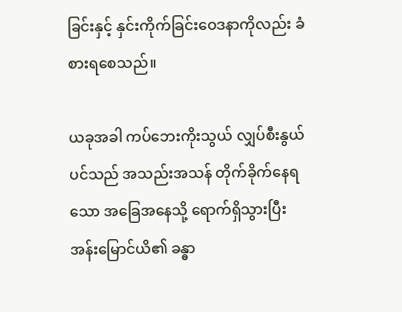ခြင်းနှင့် နှင်းကိုက်ခြင်းဝေဒနာကိုလည်း ခံစားရစေသည်။

ယခုအခါ ကပ်ဘေးကိုးသွယ် လျှပ်စီးနွယ်ပင်သည် အသည်းအသန် တိုက်ခိုက်နေရသော အခြေအနေသို့ ရောက်ရှိသွားပြီး အန်းမြောင်ယိ၏ ခန္ဓာ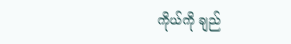ကိုယ်ကို ချည်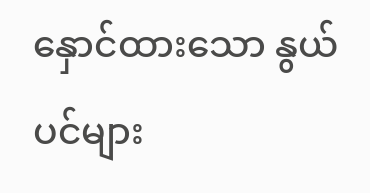နှောင်ထားသော နွယ်ပင်များ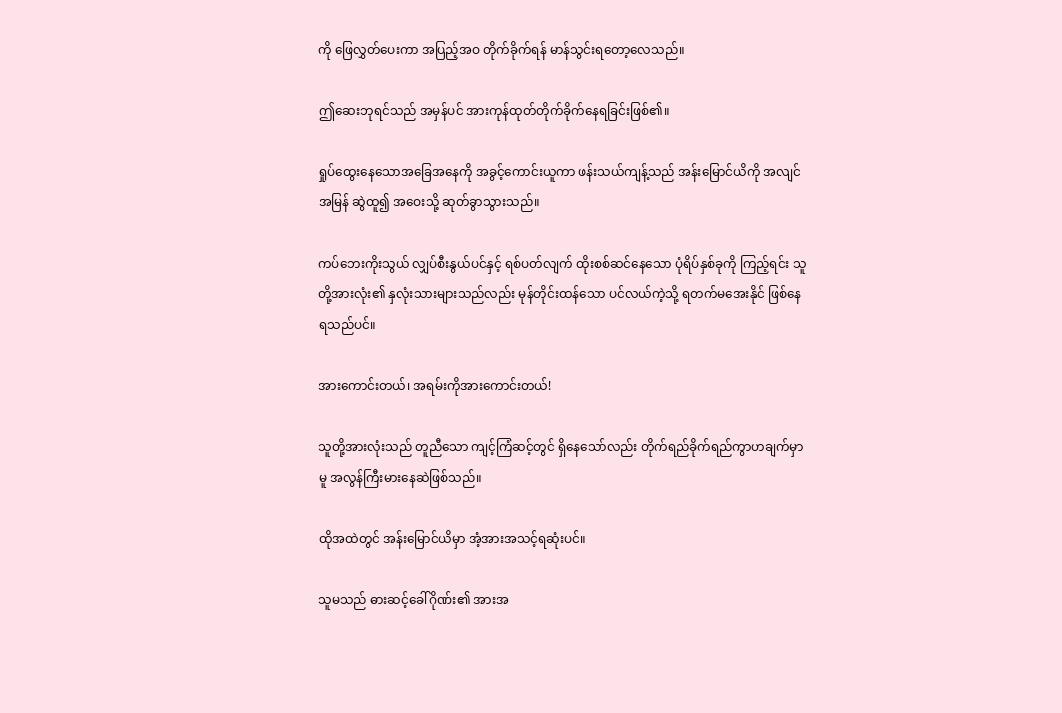ကို ဖြေလွှတ်ပေးကာ အပြည့်အဝ တိုက်ခိုက်ရန် မာန်သွင်းရတော့လေသည်။

ဤဆေးဘုရင်သည် အမှန်ပင် အားကုန်ထုတ်တိုက်ခိုက်နေရခြင်းဖြစ်၏။

ရှုပ်ထွေးနေသောအခြေအနေကို အခွင့်ကောင်းယူကာ ဖန်းသယ်ကျန့်သည် အန်းမြောင်ယိကို အလျင်အမြန် ဆွဲထူ၍ အဝေးသို့ ဆုတ်ခွာသွားသည်။

ကပ်ဘေးကိုးသွယ် လျှပ်စီးနွယ်ပင်နှင့် ရစ်ပတ်လျက် ထိုးစစ်ဆင်နေသော ပုံရိပ်နှစ်ခုကို ကြည့်ရင်း သူတို့အားလုံး၏ နှလုံးသားများသည်လည်း မုန်တိုင်းထန်သော ပင်လယ်ကဲ့သို့ ရတက်မအေးနိုင် ဖြစ်နေရသည်ပင်။

အားကောင်းတယ်၊ အရမ်းကိုအားကောင်းတယ်!

သူတို့အားလုံးသည် တူညီသော ကျင့်ကြံဆင့်တွင် ရှိနေသော်လည်း တိုက်ရည်ခိုက်ရည်ကွာဟချက်မှာမူ အလွန်ကြီးမားနေဆဲဖြစ်သည်။

ထိုအထဲတွင် အန်းမြောင်ယိမှာ အံ့အားအသင့်ရဆုံးပင်။

သူမသည် ဓားဆင့်ခေါ်ဂိုဏ်း၏ အားအ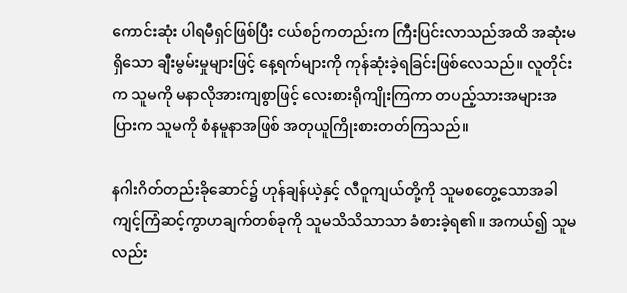ကောင်းဆုံး ပါရမီရှင်ဖြစ်ပြီး ငယ်စဉ်ကတည်းက ကြီးပြင်းလာသည်အထိ အဆုံးမရှိသော ချီးမွမ်းမှုများဖြင့် နေ့ရက်များကို ကုန်ဆုံးခဲ့ရခြင်းဖြစ်လေသည်။ လူတိုင်းက သူမကို မနာလိုအားကျစွာဖြင့် လေးစားရိုကျိုးကြကာ တပည့်သားအများအပြားက သူမကို စံနမူနာအဖြစ် အတုယူကြိုးစားတတ်ကြသည်။

နဂါးဂိတ်တည်းခိုဆောင်၌ ဟုန်ချန်ယဲ့နှင့် လီဝူကျယ်တို့ကို သူမစတွေ့သောအခါ ကျင့်ကြံဆင့်ကွာဟချက်တစ်ခုကို သူမသိသိသာသာ ခံစားခဲ့ရ၏။ အကယ်၍ သူမလည်း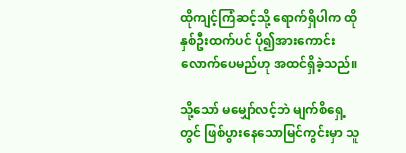ထိုကျင့်ကြံဆင့်သို့ ရောက်ရှိပါက ထိုနှစ်ဦးထက်ပင် ပို၍အားကောင်းလောက်ပေမည်ဟု အထင်ရှိခဲ့သည်။

သို့သော် မမျှော်လင့်ဘဲ မျက်စိရှေ့တွင် ဖြစ်ပွားနေသောမြင်ကွင်းမှာ သူ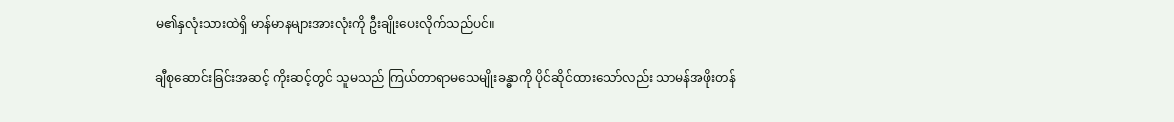မ၏နှလုံးသားထဲရှိ မာန်မာနများအားလုံးကို ဦးချိုးပေးလိုက်သည်ပင်။

ချီစုဆောင်းခြင်းအဆင့် ကိုးဆင့်တွင် သူမသည် ကြယ်တာရာမသေမျိုးခန္ဓာကို ပိုင်ဆိုင်ထားသော်လည်း သာမန်အဖိုးတန်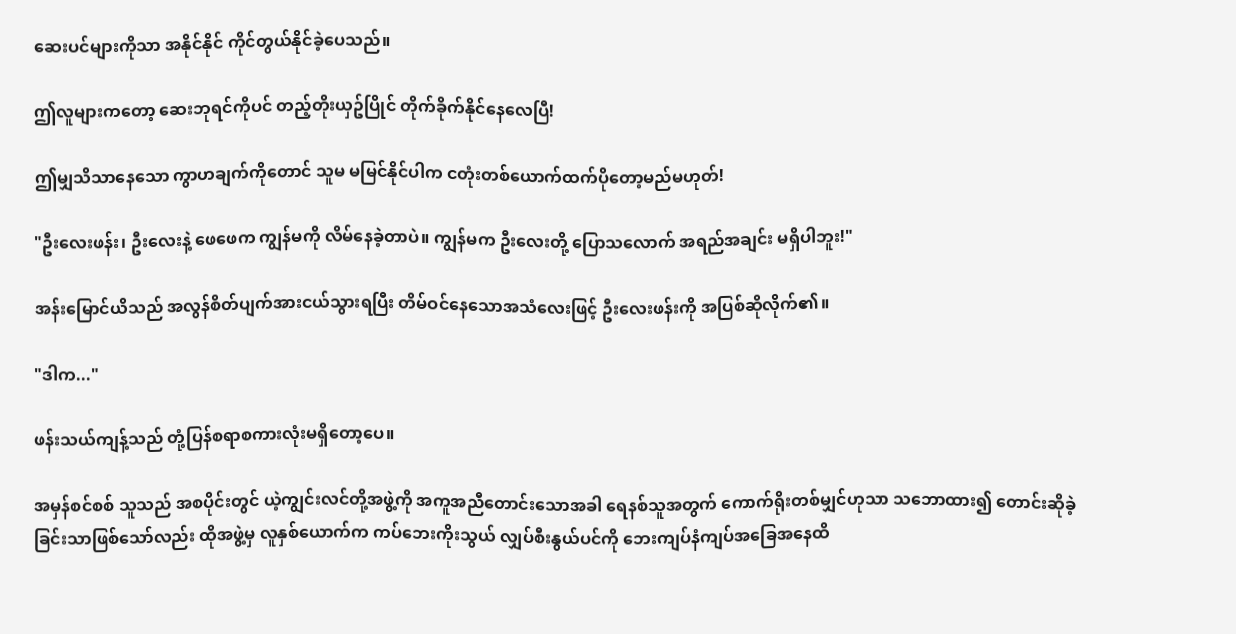ဆေးပင်များကိုသာ အနိုင်နိုင် ကိုင်တွယ်နိုင်ခဲ့ပေသည်။

ဤလူများကတော့ ဆေးဘုရင်ကိုပင် တည့်တိုးယှဥ်ပြိုင် တိုက်ခိုက်နိုင်နေလေပြီ!

ဤမျှသိသာနေသော ကွာဟချက်ကိုတောင် သူမ မမြင်နိုင်ပါက ငတုံးတစ်ယောက်ထက်ပိုတော့မည်မဟုတ်!

"ဦးလေးဖန်း၊ ဦးလေးနဲ့ ဖေဖေက ကျွန်မကို လိမ်နေခဲ့တာပဲ။ ကျွန်မက ဦးလေးတို့ ပြောသလောက် အရည်အချင်း မရှိပါဘူး!"

အန်းမြောင်ယိသည် အလွန်စိတ်ပျက်အားငယ်သွားရပြီး တိမ်ဝင်နေသောအသံလေးဖြင့် ဦးလေးဖန်းကို အပြစ်ဆိုလိုက်၏။

"ဒါက..."

ဖန်းသယ်ကျန့်သည် တုံ့ပြန်စရာစကားလုံးမရှိတော့ပေ။

အမှန်စင်စစ် သူသည် အစပိုင်းတွင် ယဲ့ကျွင်းလင်တို့အဖွဲ့ကို အကူအညီတောင်းသောအခါ ရေနစ်သူအတွက်‌ ကောက်ရိုးတစ်မျှင်ဟုသာ သဘောထား၍ တောင်းဆိုခဲ့ခြင်းသာဖြစ်သော်လည်း ထိုအဖွဲ့မှ လူနှစ်ယောက်က ကပ်ဘေးကိုးသွယ် လျှပ်စီးနွယ်ပင်ကို ‌ဘေးကျပ်နံကျပ်အခြေအနေထိ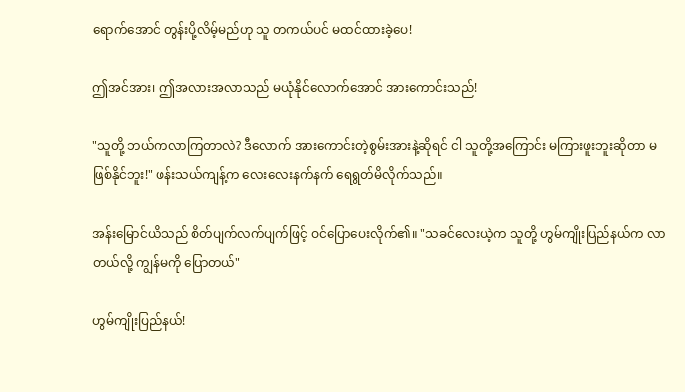ရောက်အောင် တွန်းပို့လိမ့်မည်ဟု သူ တကယ်ပင် မထင်ထားခဲ့ပေ!

ဤအင်အား၊ ဤအလားအလာသည် မယုံနိုင်လောက်အောင် အားကောင်းသည်!

"သူတို့ ဘယ်ကလာကြတာလဲ? ဒီလောက် အားကောင်းတဲ့စွမ်းအားနဲ့ဆိုရင် ငါ သူတို့အကြောင်း မကြားဖူးဘူးဆိုတာ မဖြစ်နိုင်ဘူး!" ဖန်းသယ်ကျန့်က လေးလေးနက်နက် ရေရွတ်မိလိုက်သည်။

အန်းမြောင်ယိသည် စိတ်ပျက်လက်ပျက်ဖြင့် ဝင်ပြောပေးလိုက်၏။ "သခင်လေးယဲ့က သူတို့ ဟွမ်ကျိုးပြည်နယ်က လာတယ်လို့ ကျွန်မကို ပြောတယ်"

ဟွမ်ကျိုးပြည်နယ်!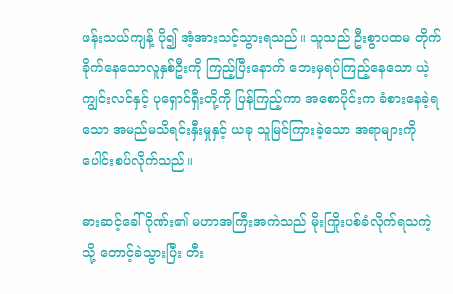ဖန်းသယ်ကျန့် ပို၍ အံ့အားသင့်သွားရသည်။ သူသည် ဦးစွာပထမ တိုက်ခိုက်နေသောလူနှစ်ဦးကို ကြည့်ပြီးနောက် ဘေးမှရပ်ကြည့်နေသော ယဲ့ကျွင်းလင်နှင့် ပုရှောင်ရှီးတို့ကို ပြန်ကြည့်ကာ အစောပိုင်းက ခံစားနေခဲ့ရသော အမည်မသိရင်းနှီးမှုနှင့် ယခု သူမြင်ကြားခဲ့သော အရာများကို ပေါင်းစပ်လိုက်သည်။

ဓားဆင့်ခေါ်ဂိုဏ်း၏ မဟာအကြီးအကဲသည် မိုးကြိုးပစ်ခံလိုက်ရသကဲ့သို့ တောင့်ခဲသွားပြီး တီး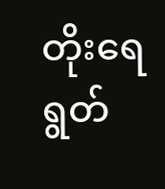တိုးရေရွတ်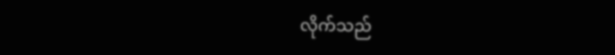လိုက်သည်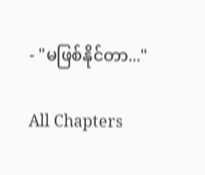- "မဖြစ်နိုင်တာ..."

All Chapters